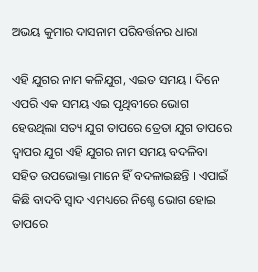ଅଭୟ କୁମାର ଦାସନାମ ପରିବର୍ତ୍ତନର ଧାରା

ଏହି ଯୁଗର ନାମ କଳିଯୁଗ, ଏଇତ ସମୟ । ଦିନେ ଏପରି ଏକ ସମୟ ଏଇ ପୃଥିବୀରେ ଭୋଗ ହେଉଥିଲା ସତ୍ୟ ଯୁଗ ତାପରେ ତ୍ରେତା ଯୁଗ ତାପରେ ଦ୍ୱାପର ଯୁଗ ଏହି ଯୁଗର ନାମ ସମୟ ବଦଳିବା ସହିତ ଉପଭୋକ୍ତା ମାନେ ହିଁ ବଦଳାଇଛନ୍ତି । ଏପାଇଁ କିଛି ବାଦବି ସ୍ୱାଦ ଏମଧ୍ୟରେ ନିଶ୍ଚେ ଭୋଗ ହୋଇ ତାପରେ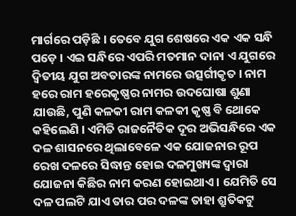ମାର୍ଗରେ ପଡ଼ିଛି । ତେବେ ଯୁଗ ଶେଷରେ ଏକ ଏକ ସନ୍ଧି ପଡ଼େ । ଏଇ ସନ୍ଧିରେ ଏପରି ମତମାନ ଦାନା ଏ ଯୁଗରେ ଦ୍ୱିତୀୟ ଯୁଗ ଅବତାରଙ୍କ ନାମରେ ଉତ୍ସର୍ଗୀକୃତ । ନାମ ହରେ ରାମ ହରେକୃଷ୍ଣର ନାମର ଉଦଘୋଷା ଶୁଣା ଯାଉଛି, ପୁଣି କଳକୀ ରାମ କଳକୀ କୃଷ୍ଣ ବି ଥୋକେ କହିଲେଣି । ଏମିତି ରାଜନୈତିକ ଦୂର ଅଭିସନ୍ଧିରେ ଏକ ଦଳ ଶାସନରେ ଥିଲାବେଳେ ଏକ ଯୋଜନାର ରୂପ ରେଖ ଦଳରେ ସିଦ୍ଧାନ୍ତ ହୋଇ ଦଳମୁଖ୍ୟଙ୍କ ଦ୍ୱାରା ଯୋଜନା କିଛିର ନାମ କରଣ ହୋଇଥାଏ । ଯେମିତି ସେ ଦଳ ପଲଟି ଯାଏ ତାର ପର ଦଳଙ୍କ ତାହା ଶ୍ରୁତିକଟୁ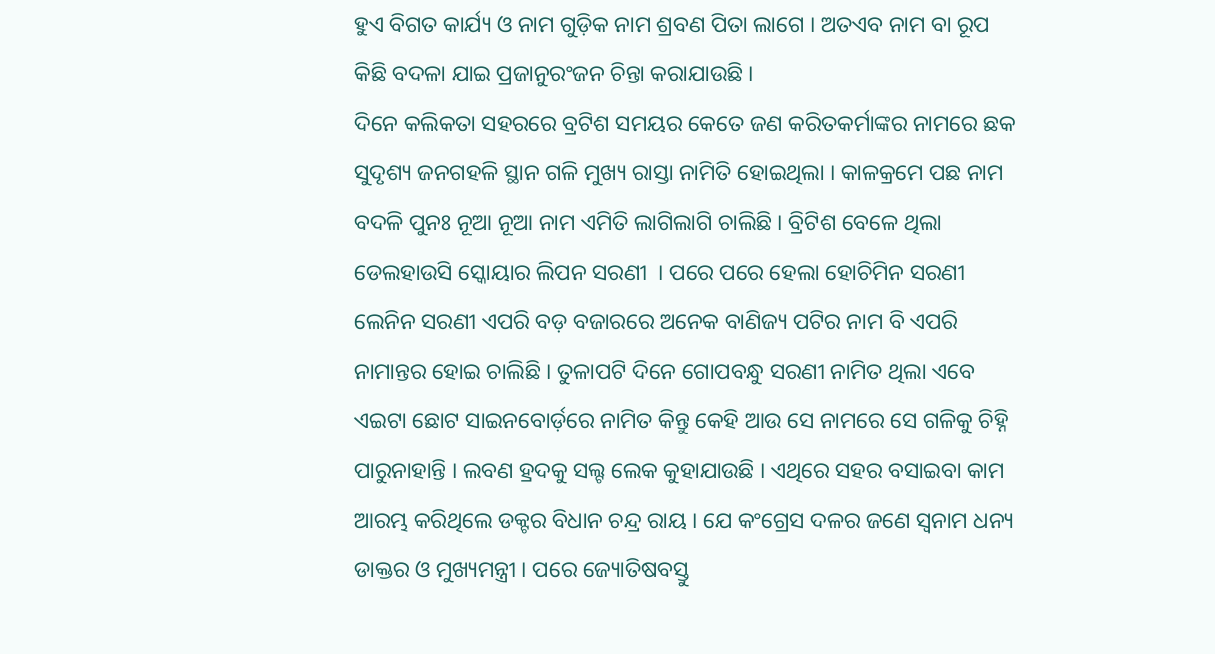ହୁଏ ବିଗତ କାର୍ଯ୍ୟ ଓ ନାମ ଗୁଡ଼ିକ ନାମ ଶ୍ରବଣ ପିତା ଲାଗେ । ଅତଏବ ନାମ ବା ରୂପ କିଛି ବଦଳା ଯାଇ ପ୍ରଜାନୁରଂଜନ ଚିନ୍ତା କରାଯାଉଛି ।
ଦିନେ କଲିକତା ସହରରେ ବ୍ରଟିଶ ସମୟର କେତେ ଜଣ କରିତକର୍ମାଙ୍କର ନାମରେ ଛକ ସୁଦୃଶ୍ୟ ଜନଗହଳି ସ୍ଥାନ ଗଳି ମୁଖ୍ୟ ରାସ୍ତା ନାମିତି ହୋଇଥିଲା । କାଳକ୍ରମେ ପଛ ନାମ ବଦଳି ପୁନଃ ନୂଆ ନୂଆ ନାମ ଏମିତି ଲାଗିଲାଗି ଚାଲିଛି । ବ୍ରିଟିଶ ବେଳେ ଥିଲା ଡେଲହାଉସି ସ୍କୋୟାର ଲିପନ ସରଣୀ  । ପରେ ପରେ ହେଲା ହୋଚିମିନ ସରଣୀ ଲେନିନ ସରଣୀ ଏପରି ବଡ଼ ବଜାରରେ ଅନେକ ବାଣିଜ୍ୟ ପଟିର ନାମ ବି ଏପରି ନାମାନ୍ତର ହୋଇ ଚାଲିଛି । ତୁଳାପଟି ଦିନେ ଗୋପବନ୍ଧୁ ସରଣୀ ନାମିତ ଥିଲା ଏବେ ଏଇଟା ଛୋଟ ସାଇନବୋର୍ଡ଼ରେ ନାମିତ କିନ୍ତୁ କେହି ଆଉ ସେ ନାମରେ ସେ ଗଳିକୁ ଚିହ୍ନି ପାରୁନାହାନ୍ତି । ଲବଣ ହ୍ରଦକୁ ସଲ୍ଟ ଲେକ କୁହାଯାଉଛି । ଏଥିରେ ସହର ବସାଇବା କାମ ଆରମ୍ଭ କରିଥିଲେ ଡକ୍ଟର ବିଧାନ ଚନ୍ଦ୍ର ରାୟ । ଯେ କଂଗ୍ରେସ ଦଳର ଜଣେ ସ୍ୱନାମ ଧନ୍ୟ ଡାକ୍ତର ଓ ମୁଖ୍ୟମନ୍ତ୍ରୀ । ପରେ ଜ୍ୟୋତିଷବସ୍ତୁ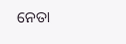ନେତା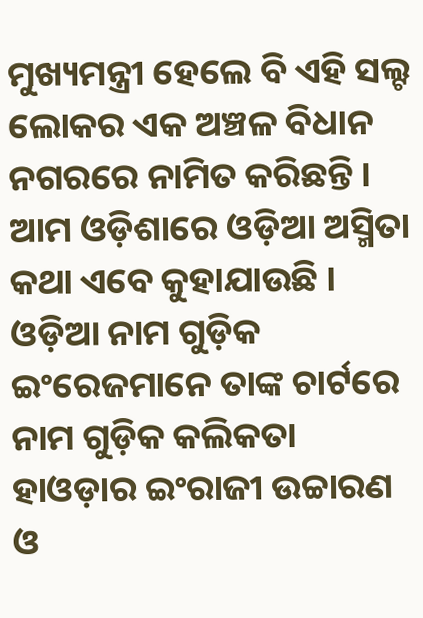ମୁଖ୍ୟମନ୍ତ୍ରୀ ହେଲେ ବି ଏହି ସଲ୍ଟ ଲୋକର ଏକ ଅଞ୍ଚଳ ବିଧାନ ନଗରରେ ନାମିତ କରିଛନ୍ତି । ଆମ ଓଡ଼ିଶାରେ ଓଡ଼ିଆ ଅସ୍ମିତା କଥା ଏବେ କୁହାଯାଉଛି । ଓଡ଼ିଆ ନାମ ଗୁଡ଼ିକ ଇଂରେଜମାନେ ତାଙ୍କ ଚାର୍ଟରେ ନାମ ଗୁଡ଼ିକ କଲିକତା ହାଓଡ଼ାର ଇଂରାଜୀ ଉଚ୍ଚାରଣ ଓ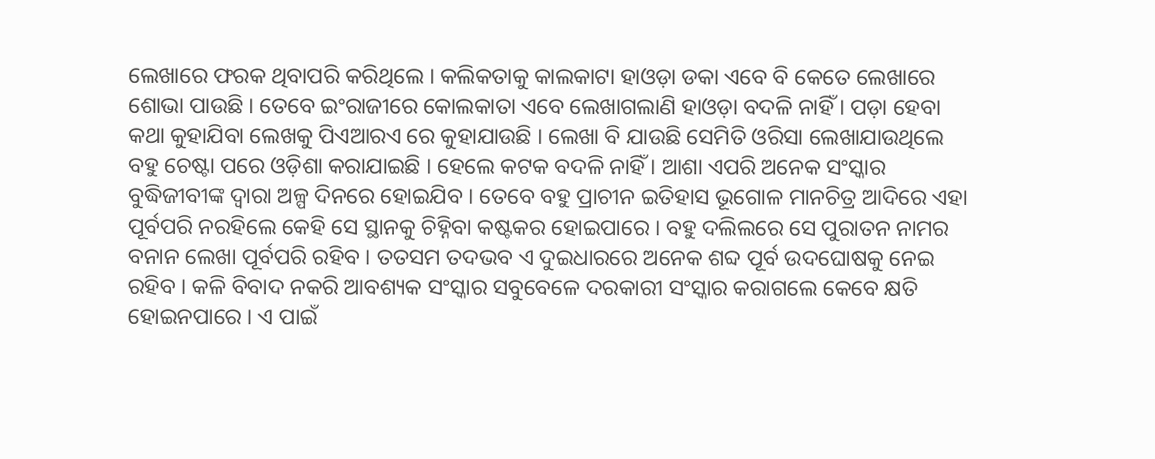ଲେଖାରେ ଫରକ ଥିବାପରି କରିଥିଲେ । କଲିକତାକୁ କାଲକାଟା ହାଓଡ଼ା ଡକା ଏବେ ବି କେତେ ଲେଖାରେ ଶୋଭା ପାଉଛି । ତେବେ ଇଂରାଜୀରେ କୋଲକାତା ଏବେ ଲେଖାଗଲାଣି ହାଓଡ଼ା ବଦଳି ନାହିଁ । ପଡ଼ା ହେବା କଥା କୁହାଯିବା ଲେଖକୁ ପିଏଆରଏ ରେ କୁହାଯାଉଛି । ଲେଖା ବି ଯାଉଛି ସେମିତି ଓରିସା ଲେଖାଯାଉଥିଲେ ବହୁ ଚେଷ୍ଟା ପରେ ଓଡ଼ିଶା କରାଯାଇଛି । ହେଲେ କଟକ ବଦଳି ନାହିଁ । ଆଶା ଏପରି ଅନେକ ସଂସ୍କାର ବୁଦ୍ଧିଜୀବୀଙ୍କ ଦ୍ୱାରା ଅଳ୍ପ ଦିନରେ ହୋଇଯିବ । ତେବେ ବହୁ ପ୍ରାଚୀନ ଇତିହାସ ଭୂଗୋଳ ମାନଚିତ୍ର ଆଦିରେ ଏହା ପୂର୍ବପରି ନରହିଲେ କେହି ସେ ସ୍ଥାନକୁ ଚିହ୍ନିବା କଷ୍ଟକର ହୋଇପାରେ । ବହୁ ଦଲିଲରେ ସେ ପୁରାତନ ନାମର ବନାନ ଲେଖା ପୂର୍ବପରି ରହିବ । ତତସମ ତଦଭବ ଏ ଦୁଇଧାରରେ ଅନେକ ଶବ୍ଦ ପୂର୍ବ ଉଦଘୋଷକୁ ନେଇ ରହିବ । କଳି ବିବାଦ ନକରି ଆବଶ୍ୟକ ସଂସ୍କାର ସବୁବେଳେ ଦରକାରୀ ସଂସ୍କାର କରାଗଲେ କେବେ କ୍ଷତି ହୋଇନପାରେ । ଏ ପାଇଁ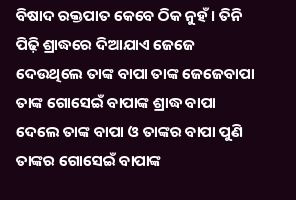ବିଷାଦ ରକ୍ତପାତ କେବେ ଠିକ ନୁହଁ । ତିନି ପିଢ଼ି ଶ୍ରାଦ୍ଧରେ ଦିଆଯାଏ ଜେଜେ ଦେଉଥିଲେ ତାଙ୍କ ବାପା ତାଙ୍କ ଜେଜେବାପା ତାଙ୍କ ଗୋସେଇଁ ବାପାଙ୍କ ଶ୍ରାଦ୍ଧ ବାପା ଦେଲେ ତାଙ୍କ ବାପା ଓ ତାଙ୍କର ବାପା ପୁଣି ତାଙ୍କର ଗୋସେଇଁ ବାପାଙ୍କ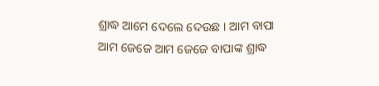ଶ୍ରାଦ୍ଧ ଆମେ ଦେଲେ ଦେଉଛ । ଆମ ବାପା ଆମ ଜେଜେ ଆମ ଜେଜେ ବାପାଙ୍କ ଶ୍ରାଦ୍ଧ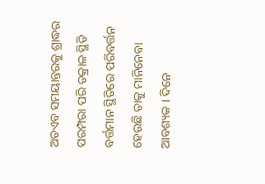ଅତଏବ ସମୟାନ୍ତରକୁ ଶ୍ରାଦ୍ଧର ପରମ୍ପରା ପରି ତକ୍ରାଳ ସ୍ଥିତି ବର୍ତ୍ତମାନ ସ୍ଥିତିରେ ପରିବର୍ତ୍ତନ ହେଉଛି ତାକୁ ମାନିନେବା ଆବଶ୍ୟକ । ଦିନେ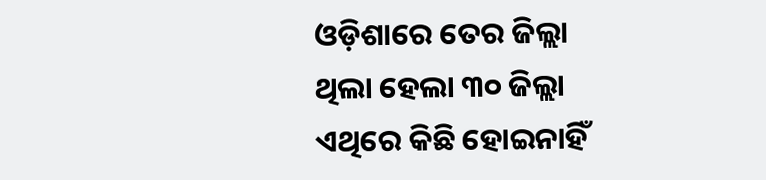ଓଡ଼ିଶାରେ ତେର ଜିଲ୍ଲା ଥିଲା ହେଲା ୩୦ ଜିଲ୍ଲା ଏଥିରେ କିଛି ହୋଇନାହିଁ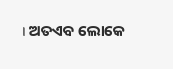। ଅତଏବ ଲୋକେ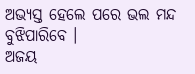ଅଭ୍ୟସ୍ତ ହେଲେ ପରେ ଭଲ ମନ୍ଦ ବୁଝିପାରିବେ ।
ଅଜୟ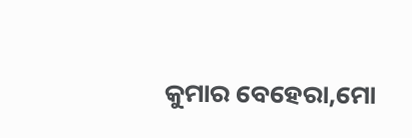କୁମାର ବେହେରା,ମୋ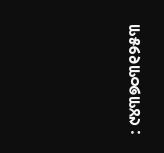: ୯୪୩୭୦୩୧୨୫୩